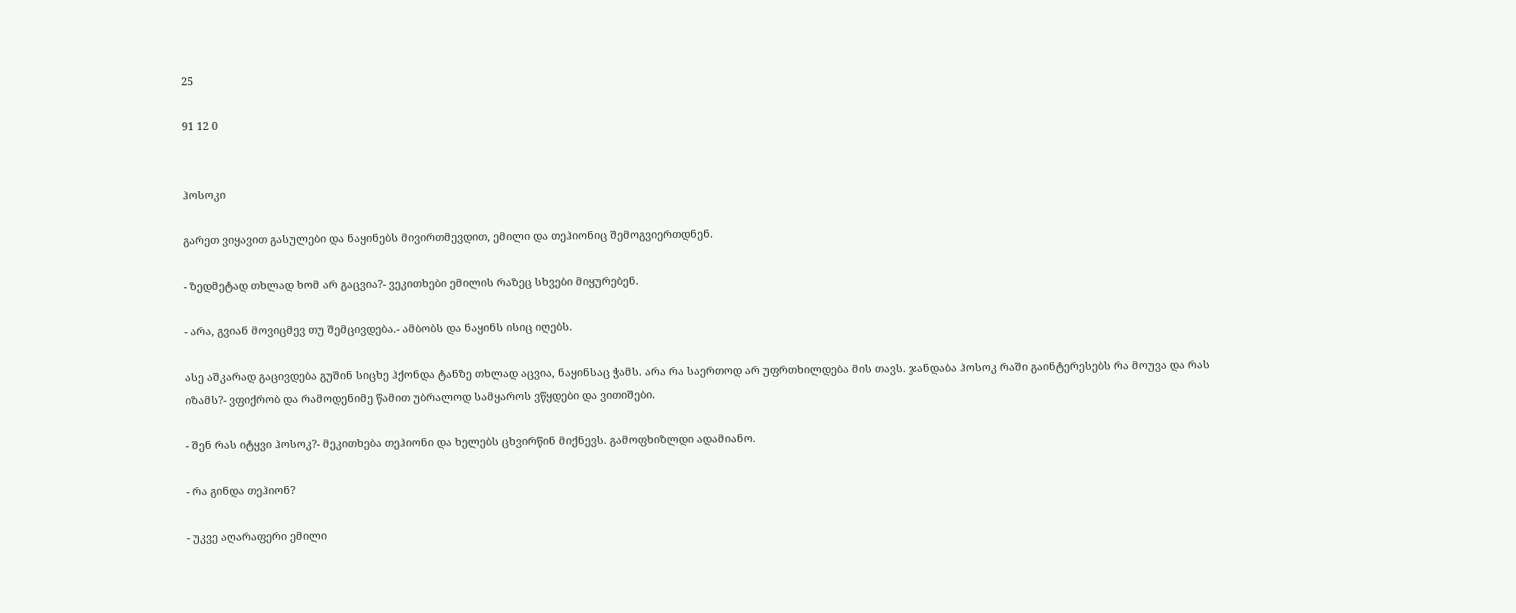25

91 12 0


ჰოსოკი

გარეთ ვიყავით გასულები და ნაყინებს მივირთმევდით, ემილი და თეჰიონიც შემოგვიერთდნენ.

- ზედმეტად თხლად ხომ არ გაცვია?- ვეკითხები ემილის რაზეც სხვები მიყურებენ.

- არა, გვიან მოვიცმევ თუ შემცივდება.- ამბობს და ნაყინს ისიც იღებს.

ასე აშკარად გაცივდება გუშინ სიცხე ჰქონდა ტანზე თხლად აცვია, ნაყინსაც ჭამს. არა რა საერთოდ არ უფრთხილდება მის თავს. ჯანდაბა ჰოსოკ რაში გაინტერესებს რა მოუვა და რას იზამს?- ვფიქრობ და რამოდენიმე წამით უბრალოდ სამყაროს ვწყდები და ვითიშები.

- შენ რას იტყვი ჰოსოკ?- მეკითხება თეჰიონი და ხელებს ცხვირწინ მიქნევს. გამოფხიზლდი ადამიანო.

- რა გინდა თეჰიონ?

- უკვე აღარაფერი ემილი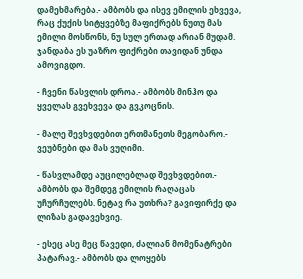დამეხმარება.- ამბობს და ისევ ემილის ეხვევა, რაც ქუქის სიტყვებზე მაფიქრებს ნუთუ მას ემილი მოსწონს, ნუ სულ ერთად არიან მუდამ. ჯანდაბა ეს უაზრო ფიქრები თავიდან უნდა ამოვიგდო.

- ჩვენი წასვლის დროა.- ამბობს მინჰო და ყველას გვეხვევა და გვკოცნის.

- მალე შევხვდებით ერთმანეთს მეგობარო.- ვეუბნები და მას ვუღიმი.

- წასვლამდე აუცილებლად შევხვდებით.- ამბობს და შემდეგ ემილის რაღაცას უჩურჩულებს. ნეტავ რა უთხრა? გავიფირქე და ლიზას გადავეხვიე.

- ესეც ასე მეც წავედი, ძალიან მომენატრები პატარავ.- ამბობს და ლოყებს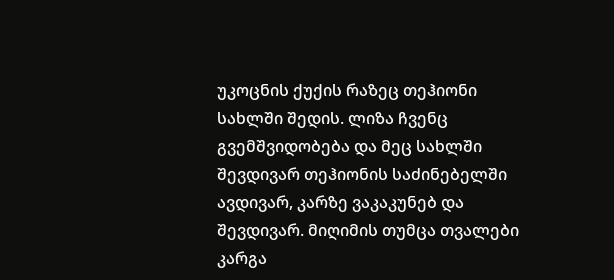უკოცნის ქუქის რაზეც თეჰიონი სახლში შედის. ლიზა ჩვენც გვემშვიდობება და მეც სახლში შევდივარ თეჰიონის საძინებელში ავდივარ, კარზე ვაკაკუნებ და შევდივარ. მიღიმის თუმცა თვალები კარგა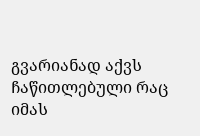გვარიანად აქვს ჩაწითლებული რაც იმას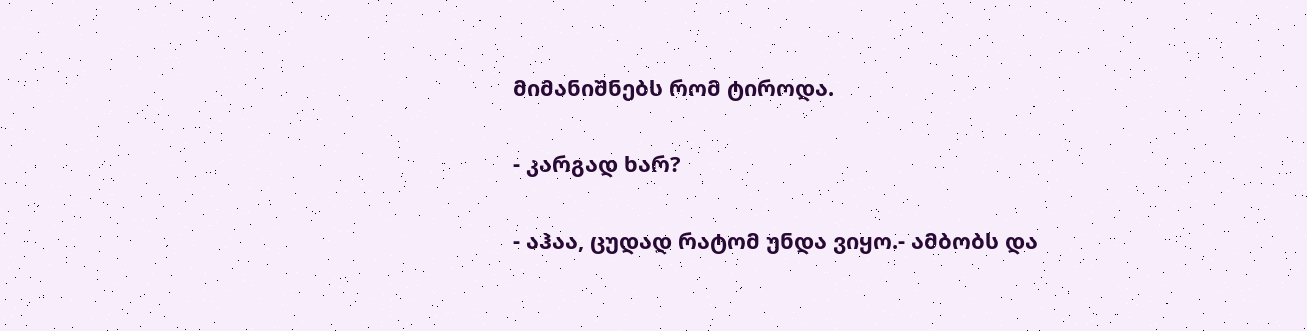მიმანიშნებს რომ ტიროდა.

- კარგად ხარ?

- აჰაა, ცუდად რატომ უნდა ვიყო.- ამბობს და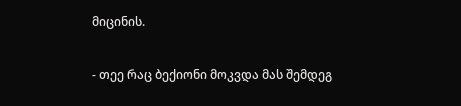მიცინის.

- თეე რაც ბექიონი მოკვდა მას შემდეგ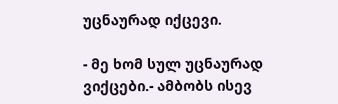უცნაურად იქცევი.

- მე ხომ სულ უცნაურად ვიქცები.- ამბობს ისევ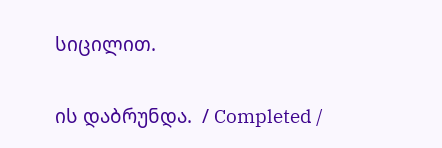სიცილით.

ის დაბრუნდა.  / Completed /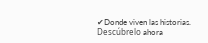✔Donde viven las historias. Descúbrelo ahora